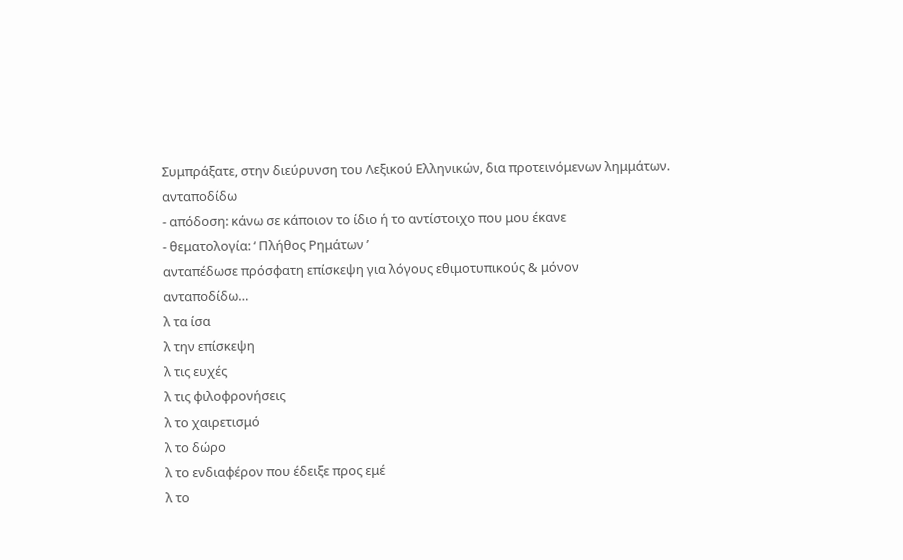Συμπράξατε, στην διεύρυνση του Λεξικού Ελληνικών, δια προτεινόμενων λημμάτων.
ανταποδίδω
- απόδοση: κάνω σε κάποιον το ίδιο ή το αντίστοιχο που μου έκανε
- θεματολογία: ‘ Πλήθος Ρημάτων ’
ανταπέδωσε πρόσφατη επίσκεψη για λόγους εθιμοτυπικούς & μόνον
ανταποδίδω…
λ τα ίσα
λ την επίσκεψη
λ τις ευχές
λ τις φιλοφρονήσεις
λ το χαιρετισμό
λ το δώρο
λ το ενδιαφέρον που έδειξε προς εμέ
λ το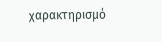χαρακτηρισμό